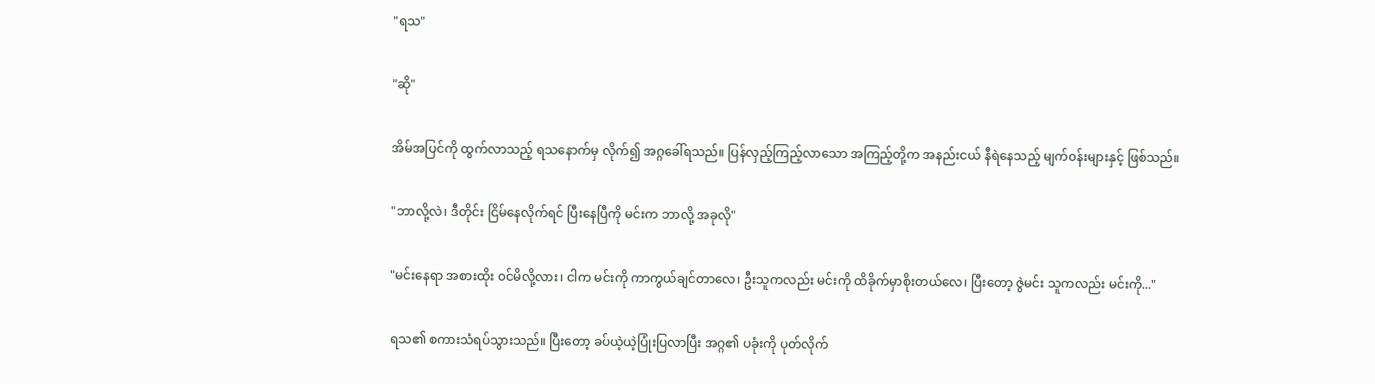"ရသ"

"ဆို"

အိမ်အပြင်ကို ထွက်လာသည့် ရသနောက်မှ လိုက်၍ အဂ္ဂခေါ်ရသည်။ ပြန်လှည့်ကြည့်လာသော အကြည့်တို့က အနည်းငယ် နီရဲနေသည့် မျက်၀န်းများနှင့် ဖြစ်သည်။

"ဘာလို့လဲ၊ ဒီတိုင်း ငြိမ်နေလိုက်ရင် ပြီးနေပြီကို မင်းက ဘာလို့ အခုလို"

"မင်းနေရာ အစားထိုး ၀င်မိလို့လား၊ ငါက မင်းကို ကာကွယ်ချင်တာလေ၊ ဦးသူကလည်း မင်းကို ထိခိုက်မှာစိုးတယ်လေ၊ ပြီးတော့ ဇွဲမင်း သူကလည်း မင်းကို..."

ရသ၏ စကားသံရပ်သွားသည်။ ပြီးတော့ ခပ်ယဲ့ယဲ့ပြုံးပြလာပြီး အဂ္ဂ၏ ပခုံးကို ပုတ်လိုက်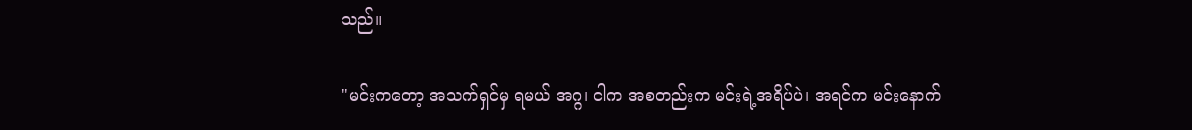သည်။

"မင်းကတော့ အသက်ရှင်မှ ရမယ် အဂ္ဂ၊ ငါက အစတည်းက မင်းရဲ့အရိပ်ပဲ၊ အရင်က မင်းနောက်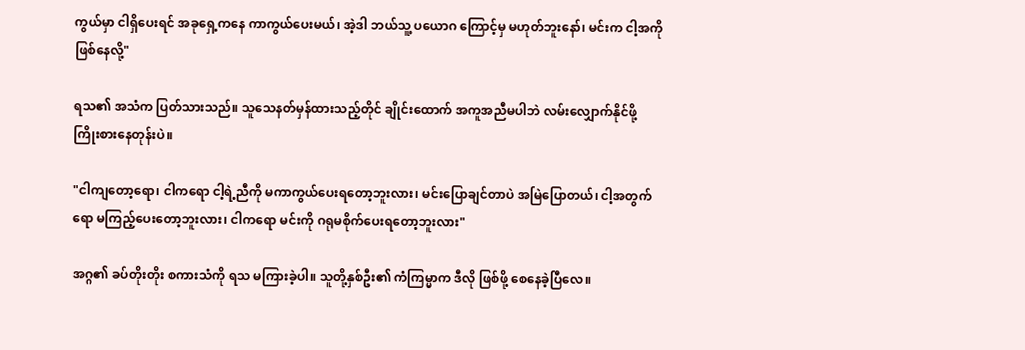ကွယ်မှာ ငါရှိပေးရင် အခု‌ရှေ့ကနေ ကာကွယ်ပေးမယ်၊ အဲ့ဒါ ဘယ်သူ့ ပယောဂ ကြောင့်မှ မဟုတ်ဘူးနော်၊ မင်းက ငါ့အကိုဖြစ်နေလို့"

ရသ၏ အသံက ပြတ်သားသည်။ သူသေနတ်မှန်ထားသည့်တိုင် ချိုင်းထောက် အကူအညီမပါဘဲ လမ်းလျှောက်နိုင်ဖို့ ကြိုးစားနေတုန်းပဲ။

"ငါကျတော့ရော၊ ငါကရော ငါ့ရဲ့ညီကို မကာကွယ်ပေးရတော့ဘူးလား၊ မင်းပြောချင်တာပဲ အမြဲပြောတယ်၊ ငါ့အတွက်ရော မကြည့်ပေးတော့ဘူးလား၊ ငါကရော မင်းကို ဂရုမစိုက်ပေးရတော့ဘူးလား"

အဂ္ဂ၏ ခပ်တိုးတိုး စကားသံကို ရသ မကြားခဲ့ပါ။ သူတို့နှစ်ဦး၏ ကံကြမ္မာက ဒီလို ဖြစ်ဖို့ စေနေခဲ့ပြီလေ။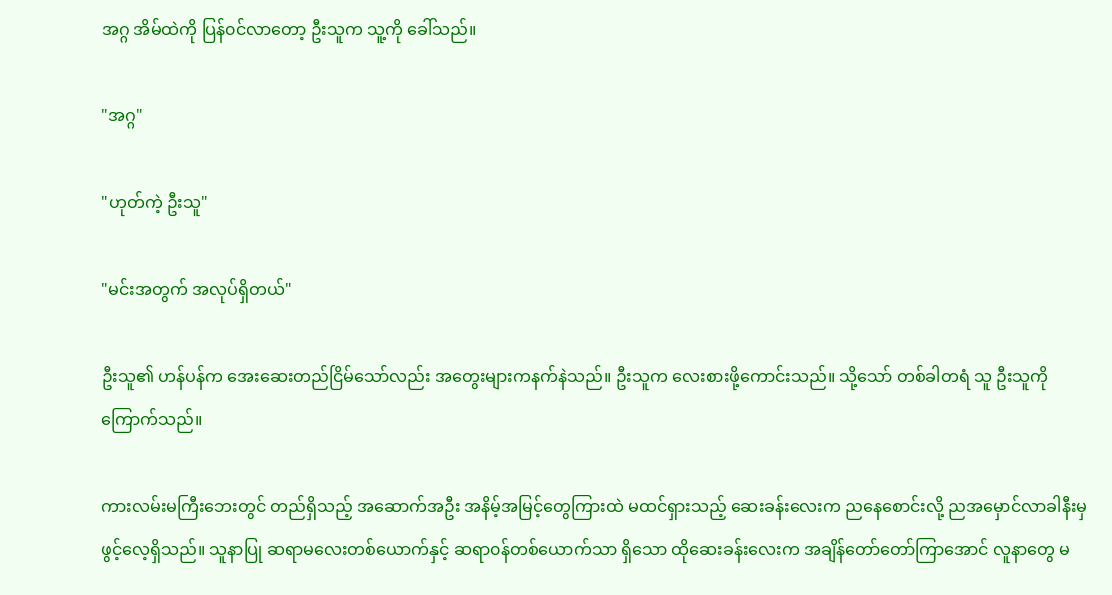အဂ္ဂ အိမ်ထဲကို ပြန်၀င်လာတော့ ဦးသူက သူ့ကို ခေါ်သည်။

"အဂ္ဂ"

"ဟုတ်ကဲ့ ဦးသူ"

"မင်းအတွက် အလုပ်ရှိတယ်"

ဦးသူ၏ ဟန်ပန်က အေးဆေးတည်ငြိမ်သော်လည်း အတွေးများကနက်နဲသည်။ ဦးသူက လေးစားဖို့ကောင်းသည်။ သို့သော် တစ်ခါတရံ သူ ဦးသူကို ကြောက်သည်။

ကားလမ်းမကြီးဘေးတွင် တည်ရှိသည့် အဆောက်အဦး အနိမ့်အမြင့်တွေကြားထဲ မထင်ရှားသည့် ဆေးခန်းလေးက ညနေစောင်းလို့ ညအမှောင်လာခါနီးမှ ဖွင့်လေ့ရှိသည်။ သူနာပြု ဆရာမလေးတစ်ယောက်နှင့် ဆရာ၀န်တစ်ယောက်သာ ရှိသော ထိုဆေးခန်းလေးက အချိန်တော်တော်ကြာအောင် လူနာတွေ မ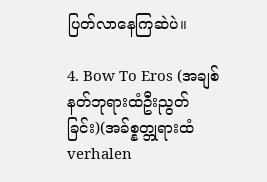ပြတ်လာနေကြဆဲပဲ။

4. Bow To Eros (အချစ်နတ်ဘုရားထံဦးညွတ်ခြင်း)(အခ်စ္နတ္ဘုရားထံ verhalen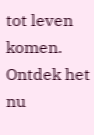tot leven komen. Ontdek het nu